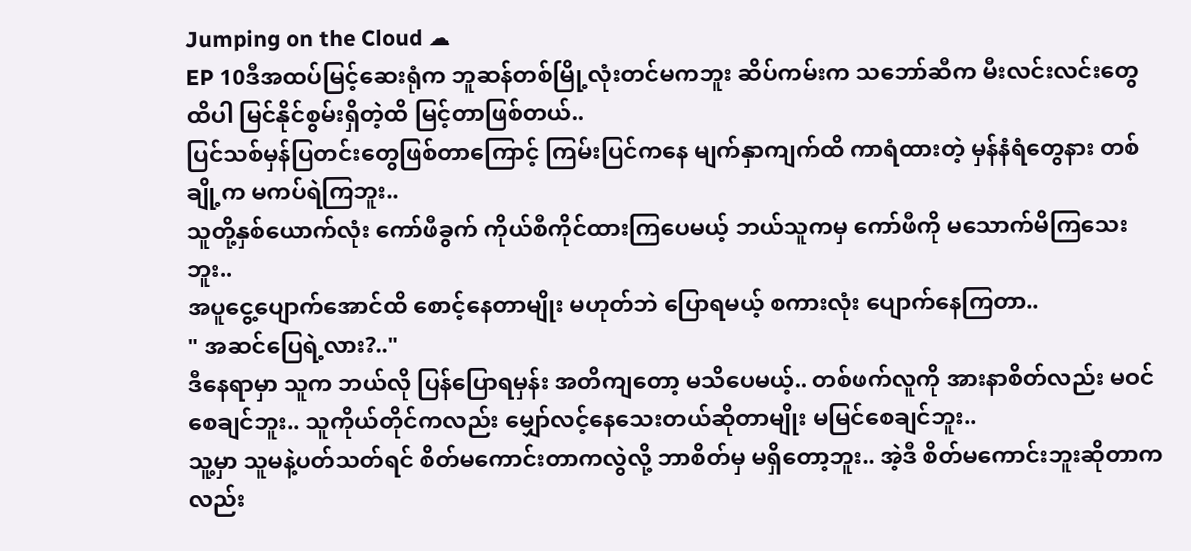Jumping on the Cloud ☁
EP 10ဒီအထပ်မြင့်ဆေးရုံက ဘူဆန်တစ်မြို့လုံးတင်မကဘူး ဆိပ်ကမ်းက သဘော်ဆီက မီးလင်းလင်းတွေထိပါ မြင်နိုင်စွမ်းရှိတဲ့ထိ မြင့်တာဖြစ်တယ်..
ပြင်သစ်မှန်ပြတင်းတွေဖြစ်တာကြောင့် ကြမ်းပြင်ကနေ မျက်နှာကျက်ထိ ကာရံထားတဲ့ မှန်နံရံတွေနား တစ်ချို့က မကပ်ရဲကြဘူး..
သူတို့နှစ်ယောက်လုံး ကော်ဖီခွက် ကိုယ်စီကိုင်ထားကြပေမယ့် ဘယ်သူကမှ ကော်ဖီကို မသောက်မိကြသေးဘူး..
အပူငွေ့ပျောက်အောင်ထိ စောင့်နေတာမျိုး မဟုတ်ဘဲ ပြောရမယ့် စကားလုံး ပျောက်နေကြတာ..
" အဆင်ပြေရဲ့လား?.."
ဒီနေရာမှာ သူက ဘယ်လို ပြန်ပြောရမှန်း အတိကျတော့ မသိပေမယ့်.. တစ်ဖက်လူကို အားနာစိတ်လည်း မဝင်စေချင်ဘူး.. သူကိုယ်တိုင်ကလည်း မျှော်လင့်နေသေးတယ်ဆိုတာမျိုး မမြင်စေချင်ဘူး..
သူ့မှာ သူမနဲ့ပတ်သတ်ရင် စိတ်မကောင်းတာကလွဲလို့ ဘာစိတ်မှ မရှိတော့ဘူး.. အဲ့ဒီ စိတ်မကောင်းဘူးဆိုတာကလည်း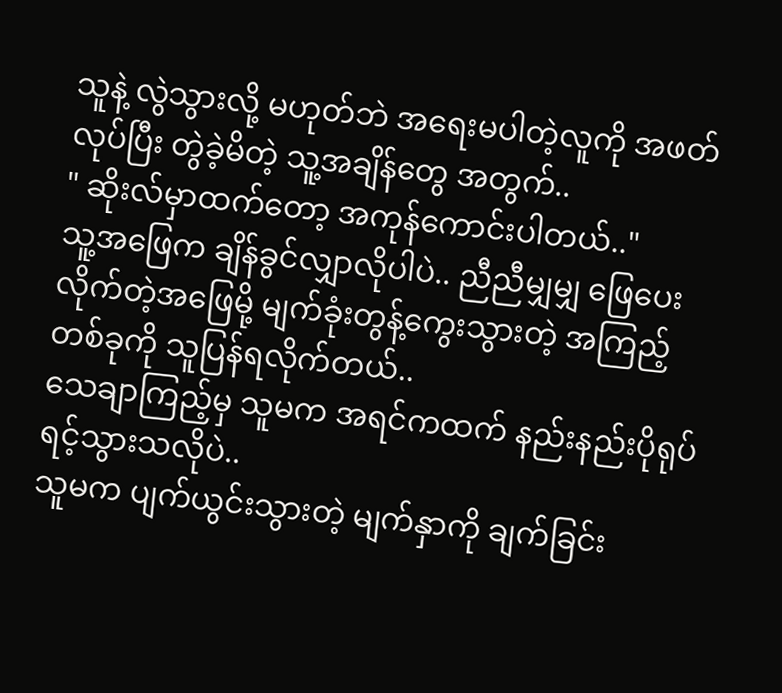သူနဲ့ လွဲသွားလို့ မဟုတ်ဘဲ အရေးမပါတဲ့လူကို အဖတ်လုပ်ပြီး တွဲခဲ့မိတဲ့ သူ့အချိန်တွေ အတွက်..
" ဆိုးလ်မှာထက်တော့ အကုန်ကောင်းပါတယ်.."
သူ့အဖြေက ချိန်ခွင်လျှာလိုပါပဲ.. ညီညီမျှမျှ ဖြေပေးလိုက်တဲ့အဖြေမို့ မျက်ခုံးတွန့်ကွေးသွားတဲ့ အကြည့်တစ်ခုကို သူပြန်ရလိုက်တယ်..
သေချာကြည့်မှ သူမက အရင်ကထက် နည်းနည်းပိုရုပ်ရင့်သွားသလိုပဲ..
သူမက ပျက်ယွင်းသွားတဲ့ မျက်နှာကို ချက်ခြင်း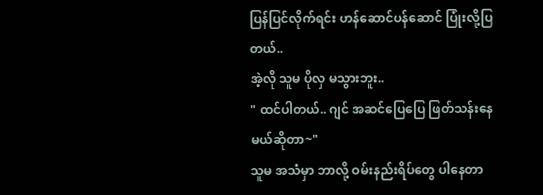ပြန်ပြင်လိုက်ရင်း ဟန်ဆောင်ပန်ဆောင် ပြုံးလို့ပြတယ်..
အဲ့လို သူမ ပိုလှ မသွားဘူး..
" ထင်ပါတယ်.. ဂျင် အဆင်ပြေပြေ ဖြတ်သန်းနေမယ်ဆိုတာ~"
သူမ အသံမှာ ဘာလို့ ဝမ်းနည်းရိပ်တွေ ပါနေတာ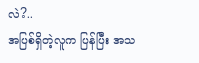လဲ?..
အပြစ်ရှိတဲ့လူက ပြန်ပြီး အသ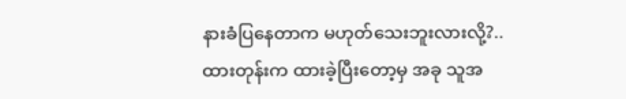နားခံပြနေတာက မဟုတ်သေးဘူးလားလို့?..
ထားတုန်းက ထားခဲ့ပြီးတော့မှ အခု သူအ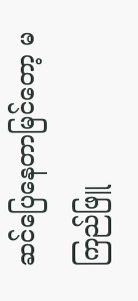ဆင်ပြေနေတာမြင်တော့ မကြည်ဖြူ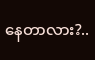နေတာလား?..